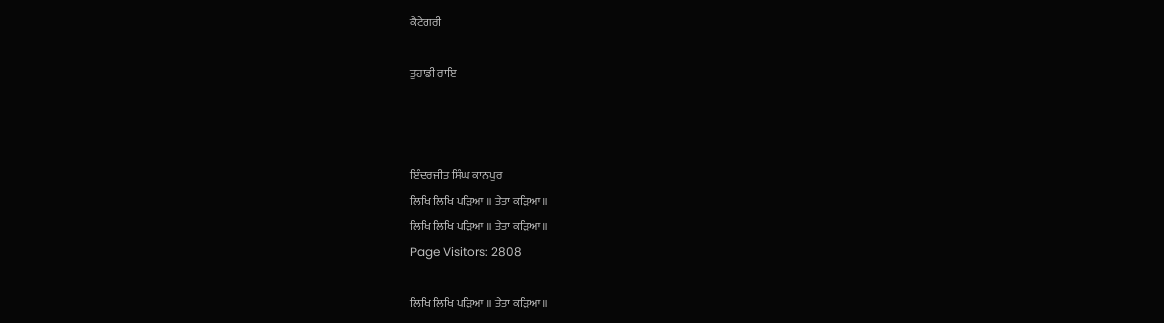ਕੈਟੇਗਰੀ

ਤੁਹਾਡੀ ਰਾਇ



ਇੰਦਰਜੀਤ ਸਿੰਘ ਕਾਨਪੁਰ
ਲਿਖਿ ਲਿਖਿ ਪੜਿਆ ॥ ਤੇਤਾ ਕੜਿਆ॥
ਲਿਖਿ ਲਿਖਿ ਪੜਿਆ ॥ ਤੇਤਾ ਕੜਿਆ॥
Page Visitors: 2808

ਲਿਖਿ ਲਿਖਿ ਪੜਿਆ ॥ ਤੇਤਾ ਕੜਿਆ॥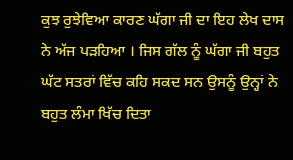ਕੁਝ ਰੁਝੇਵਿਆ ਕਾਰਣ ਘੱਗਾ ਜੀ ਦਾ ਇਹ ਲੇਖ ਦਾਸ ਨੇ ਅੱਜ ਪੜਹਿਆ । ਜਿਸ ਗੱਲ ਨੂੰ ਘੱਗਾ ਜੀ ਬਹੁਤ ਘੱਟ ਸਤਰਾਂ ਵਿੱਚ ਕਹਿ ਸਕਦ ਸਨ ਉਸਨੂੰ ਉਨ੍ਹਾਂ ਨੇ ਬਹੁਤ ਲੰਮਾ ਖਿੱਚ ਦਿਤਾ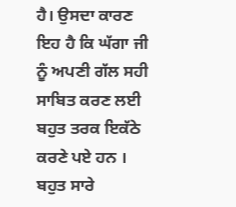ਹੈ। ਉਸਦਾ ਕਾਰਣ ਇਹ ਹੈ ਕਿ ਘੱਗਾ ਜੀ ਨੂੰ ਅਪਣੀ ਗੱਲ ਸਹੀ ਸਾਬਿਤ ਕਰਣ ਲਈ ਬਹੁਤ ਤਰਕ ਇਕੱਠੇ ਕਰਣੇ ਪਏ ਹਨ ।
ਬਹੁਤ ਸਾਰੇ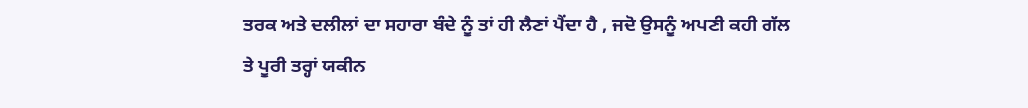ਤਰਕ ਅਤੇ ਦਲੀਲਾਂ ਦਾ ਸਹਾਰਾ ਬੰਦੇ ਨੂੰ ਤਾਂ ਹੀ ਲੈਣਾਂ ਪੈਂਦਾ ਹੈ , ਜਦੋ ਉਸਨੂੰ ਅਪਣੀ ਕਹੀ ਗੱਲ ਤੇ ਪੂਰੀ ਤਰ੍ਹਾਂ ਯਕੀਨ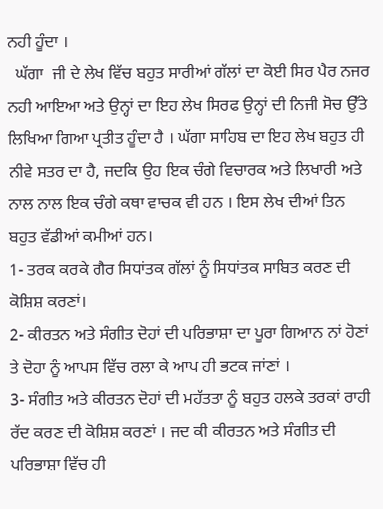ਨਹੀ ਹੂੰਦਾ ।
  ਘੱਗਾ  ਜੀ ਦੇ ਲੇਖ ਵਿੱਚ ਬਹੁਤ ਸਾਰੀਆਂ ਗੱਲਾਂ ਦਾ ਕੋਈ ਸਿਰ ਪੈਰ ਨਜਰ ਨਹੀ ਆਇਆ ਅਤੇ ਉਨ੍ਹਾਂ ਦਾ ਇਹ ਲੇਖ ਸਿਰਫ ਉਨ੍ਹਾਂ ਦੀ ਨਿਜੀ ਸੋਚ ਉੱਤੇ ਲਿਖਿਆ ਗਿਆ ਪ੍ਰਤੀਤ ਹੂੰਦਾ ਹੈ । ਘੱਗਾ ਸਾਹਿਬ ਦਾ ਇਹ ਲੇਖ ਬਹੁਤ ਹੀ ਨੀਵੇ ਸਤਰ ਦਾ ਹੈ, ਜਦਕਿ ਉਹ ਇਕ ਚੰਗੇ ਵਿਚਾਰਕ ਅਤੇ ਲਿਖਾਰੀ ਅਤੇ ਨਾਲ ਨਾਲ ਇਕ ਚੰਗੇ ਕਥਾ ਵਾਚਕ ਵੀ ਹਨ । ਇਸ ਲੇਖ ਦੀਆਂ ਤਿਨ ਬਹੁਤ ਵੱਡੀਆਂ ਕਮੀਆਂ ਹਨ।
1- ਤਰਕ ਕਰਕੇ ਗੈਰ ਸਿਧਾਂਤਕ ਗੱਲਾਂ ਨੂੰ ਸਿਧਾਂਤਕ ਸਾਬਿਤ ਕਰਣ ਦੀ ਕੋਸ਼ਿਸ਼ ਕਰਣਾਂ।
2- ਕੀਰਤਨ ਅਤੇ ਸੰਗੀਤ ਦੋਹਾਂ ਦੀ ਪਰਿਭਾਸ਼ਾ ਦਾ ਪੂਰਾ ਗਿਆਨ ਨਾਂ ਹੋਣਾਂ ਤੇ ਦੋਹਾ ਨੂੰ ਆਪਸ ਵਿੱਚ ਰਲਾ ਕੇ ਆਪ ਹੀ ਭਟਕ ਜਾਂਣਾਂ ।
3- ਸੰਗੀਤ ਅਤੇ ਕੀਰਤਨ ਦੋਹਾਂ ਦੀ ਮਹੱਤਤਾ ਨੂੰ ਬਹੁਤ ਹਲਕੇ ਤਰਕਾਂ ਰਾਹੀ ਰੱਦ ਕਰਣ ਦੀ ਕੋਸ਼ਿਸ਼ ਕਰਣਾਂ । ਜਦ ਕੀ ਕੀਰਤਨ ਅਤੇ ਸੰਗੀਤ ਦੀ ਪਰਿਭਾਸ਼ਾ ਵਿੱਚ ਹੀ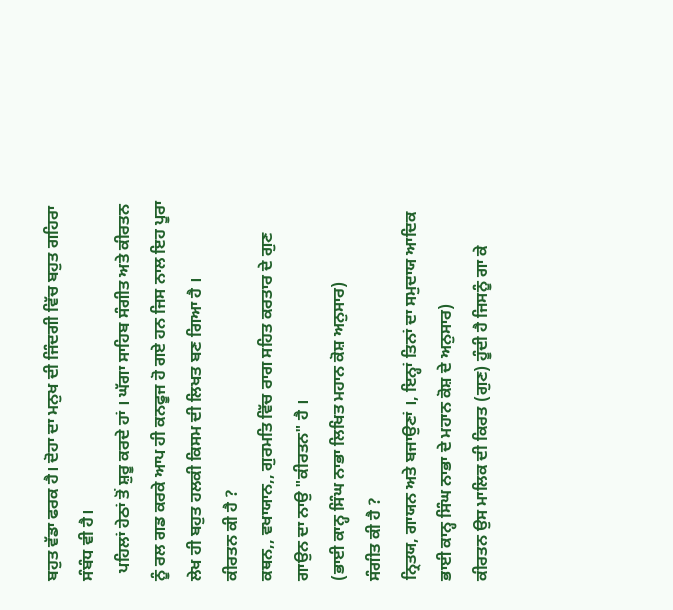ਬਹੁਤ ਵੱਡਾ ਫਰਕ ਹੈ। ਦੋਹਾ ਦਾ ਮਨੁਖ ਦੀ ਜਿੰਦਗੀ ਵਿੱਚ ਬਹੁਤ ਗਹਿਰਾ ਸੰਬੰਧ ਵੀ ਹੈ।
  ਪਹਿਲਾਂ ਹੇਠਾਂ ਤੋਂ ਸ਼ੁਰੂ ਕਰਦੇ ਹਾਂ । ਘੱਗਾ ਸਾਹਿਬ ਸੰਗੀਤ ਅਤੇ ਕੀਰਤਨ ਨੂੰ ਰਲ ਗਡ ਕਰਕੇ ਆਪ ਹੀ ਕਨਫੂਜ ਹੋ ਗਏ ਹਨ ਜਿਸ ਨਾਲ ਇਹ ਪੂਰਾ ਲੇਖ ਹੀ ਬਹੁਤ ਹਲਕੀ ਕਿਸਮ ਦੀ ਲਿਖਤ ਬਣ ਗਿਆ ਹੈ ।
ਕੀਰਤਨ ਕੀ ਹੈ ?
ਕਥਨ,, ਵਖਾਯਾਨ,, ਗੁਰਮਤਿ ਵਿੱਚ ਰਾਗ ਸਹਿਤ ਕਰਤਾਰ ਦੇ ਗੁਣ ਗਾਉਨ ਦਾ ਨਾਉ "ਕੀਰਤਨ" ਹੈ ।
(ਭਾਈ ਕਾਨ੍ਹ ਸਿੰਘ ਨਾਭਾ ਲਿਖਿਤ ਮਹਾਨ ਕੋਸ਼ ਅਨੁਸਾਰ)
ਸੰਗੀਤ ਕੀ ਹੈ ?
ਨ੍ਰਿਤਯ, ਗਾਯਨ ਅਤੇ ਬਜਾਉਣਾਂ ।, ਇਨ੍ਹਾਂ ਤਿਨਾਂ ਦਾ ਸਮੁਦਾਯ ਆਦਿਕ
ਭਾਈ ਕਾਨ੍ਹ ਸਿੰਘ ਨਾਭਾ ਦੇ ਮਹਾਨ ਕੋਸ਼ ਦੇ ਅਨੁਸਾਰ)
ਕੀਰਤਨ ਉਸ ਮਾਲਿਕ ਦੀ ਕਿਰਤ (ਗੁਣ) ਹੂੰਦੀ ਹੈ ਜਿਸਨੂੰ ਗਾ ਕੇ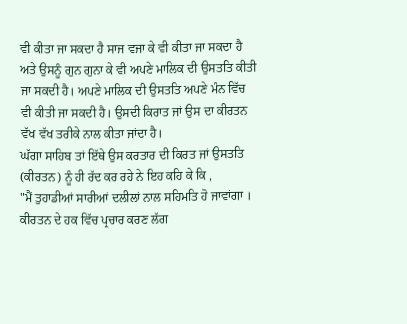ਵੀ ਕੀਤਾ ਜਾ ਸਕਦਾ ਹੈ ਸਾਜ ਵਜਾ ਕੇ ਵੀ ਕੀਤਾ ਜਾ ਸਕਦਾ ਹੈ ਅਤੇ ਉਸਨੂੰ ਗੁਨ ਗੁਨਾ ਕੇ ਵੀ ਅਪਣੇ ਮਾਲਿਕ ਦੀ ਉਸਤਤਿ ਕੀਤੀ ਜਾ ਸਕਦੀ ਹੈ। ਅਪਣੇ ਮਾਲਿਕ ਦੀ ਉਸਤਤਿ ਅਪਣੇ ਮੰਨ ਵਿੱਚ ਵੀ ਕੀਤੀ ਜਾ ਸਕਦੀ ਹੈ। ਉਸਦੀ ਕਿਰਾਤ ਜਾਂ ਉਸ ਦਾ ਕੀਰਤਨ ਵੱਖ ਵੱਖ ਤਰੀਕੇ ਨਾਲ ਕੀਤਾ ਜਾਂਦਾ ਹੈ।
ਘੱਗਾ ਸਾਹਿਬ ਤਾਂ ਇੱਥੇ ਉਸ ਕਰਤਾਰ ਦੀ ਕਿਰਤ ਜਾਂ ਉਸਤਤਿ (ਕੀਰਤਨ) ਨੂੰ ਹੀ ਰੱਦ ਕਰ ਰਹੇ ਨੇ ਇਹ ਕਹਿ ਕੇ ਕਿ ,
"ਮੈਂ ਤੁਹਾਡੀਆਂ ਸਾਰੀਆਂ ਦਲੀਲਾਂ ਨਾਲ ਸਹਿਮਤਿ ਹੋ ਜਾਵਾਂਗਾ । ਕੀਰਤਨ ਦੇ ਹਕ ਵਿੱਚ ਪ੍ਰਚਾਰ ਕਰਣ ਲੱਗ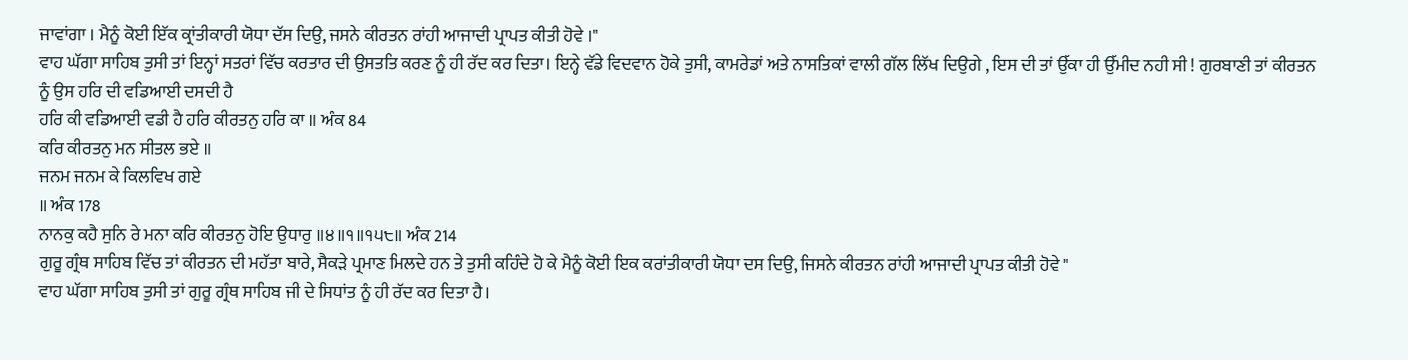ਜਾਵਾਂਗਾ । ਮੈਨੂੰ ਕੋਈ ਇੱਕ ਕ੍ਰਾਂਤੀਕਾਰੀ ਯੋਧਾ ਦੱਸ ਦਿਉ, ਜਸਨੇ ਕੀਰਤਨ ਰਾਂਹੀ ਆਜਾਦੀ ਪ੍ਰਾਪਤ ਕੀਤੀ ਹੋਵੇ ।"
ਵਾਹ ਘੱਗਾ ਸਾਹਿਬ ਤੁਸੀ ਤਾਂ ਇਨ੍ਹਾਂ ਸਤਰਾਂ ਵਿੱਚ ਕਰਤਾਰ ਦੀ ਉਸਤਤਿ ਕਰਣ ਨੂੰ ਹੀ ਰੱਦ ਕਰ ਦਿਤਾ। ਇਨ੍ਹੇ ਵੱਡੇ ਵਿਦਵਾਨ ਹੋਕੇ ਤੁਸੀ, ਕਾਮਰੇਡਾਂ ਅਤੇ ਨਾਸਤਿਕਾਂ ਵਾਲੀ ਗੱਲ ਲਿੱਖ ਦਿਉਗੇ , ਇਸ ਦੀ ਤਾਂ ਉੱਕਾ ਹੀ ਉੱਮੀਦ ਨਹੀ ਸੀ ! ਗੁਰਬਾਣੀ ਤਾਂ ਕੀਰਤਨ ਨੂੰ ਉਸ ਹਰਿ ਦੀ ਵਡਿਆਈ ਦਸਦੀ ਹੈ
ਹਰਿ ਕੀ ਵਡਿਆਈ ਵਡੀ ਹੈ ਹਰਿ ਕੀਰਤਨੁ ਹਰਿ ਕਾ ॥ ਅੰਕ 84
ਕਰਿ ਕੀਰਤਨੁ ਮਨ ਸੀਤਲ ਭਏ ॥
ਜਨਮ ਜਨਮ ਕੇ ਕਿਲਵਿਖ ਗਏ
॥ ਅੰਕ 178
ਨਾਨਕੁ ਕਹੈ ਸੁਨਿ ਰੇ ਮਨਾ ਕਰਿ ਕੀਰਤਨੁ ਹੋਇ ਉਧਾਰੁ ॥੪॥੧॥੧੫੮॥ ਅੰਕ 214
ਗੁਰੂ ਗ੍ਰੰਥ ਸਾਹਿਬ ਵਿੱਚ ਤਾਂ ਕੀਰਤਨ ਦੀ ਮਹੱਤਾ ਬਾਰੇ, ਸੈਕੜੇ ਪ੍ਰਮਾਣ ਮਿਲਦੇ ਹਨ ਤੇ ਤੁਸੀ ਕਹਿੰਦੇ ਹੋ ਕੇ ਮੈਨੂੰ ਕੋਈ ਇਕ ਕਰਾਂਤੀਕਾਰੀ ਯੋਧਾ ਦਸ ਦਿਉ, ਜਿਸਨੇ ਕੀਰਤਨ ਰਾਂਹੀ ਆਜਾਦੀ ਪ੍ਰਾਪਤ ਕੀਤੀ ਹੋਵੇ "
ਵਾਹ ਘੱਗਾ ਸਾਹਿਬ ਤੁਸੀ ਤਾਂ ਗੁਰੂ ਗ੍ਰੰਥ ਸਾਹਿਬ ਜੀ ਦੇ ਸਿਧਾਂਤ ਨੂੰ ਹੀ ਰੱਦ ਕਰ ਦਿਤਾ ਹੈ।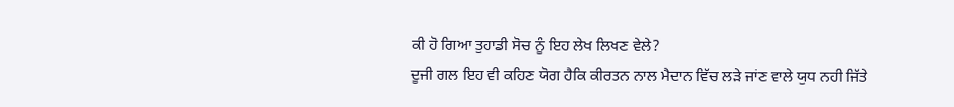ਕੀ ਹੋ ਗਿਆ ਤੁਹਾਡੀ ਸੋਚ ਨੂੰ ਇਹ ਲੇਖ ਲਿਖਣ ਵੇਲੇ?
ਦੂਜੀ ਗਲ ਇਹ ਵੀ ਕਹਿਣ ਯੋਗ ਹੈਕਿ ਕੀਰਤਨ ਨਾਲ ਮੈਦਾਨ ਵਿੱਚ ਲੜੇ ਜਾਂਣ ਵਾਲੇ ਯੁਧ ਨਹੀ ਜਿੱਤੇ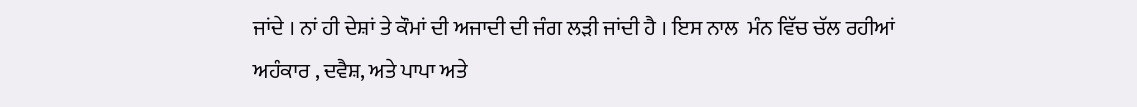ਜਾਂਦੇ । ਨਾਂ ਹੀ ਦੇਸ਼ਾਂ ਤੇ ਕੌਮਾਂ ਦੀ ਅਜਾਦੀ ਦੀ ਜੰਗ ਲੜੀ ਜਾਂਦੀ ਹੈ । ਇਸ ਨਾਲ  ਮੰਨ ਵਿੱਚ ਚੱਲ ਰਹੀਆਂ ਅਹੰਕਾਰ , ਦਵੈਸ਼, ਅਤੇ ਪਾਪਾ ਅਤੇ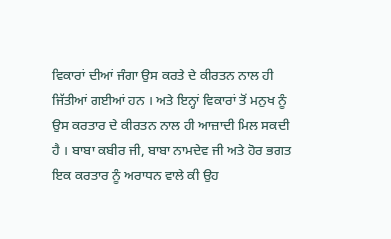ਵਿਕਾਰਾਂ ਦੀਆਂ ਜੰਗਾ ਉਸ ਕਰਤੇ ਦੇ ਕੀਰਤਨ ਨਾਲ ਹੀ ਜਿੱਤੀਆਂ ਗਈਆਂ ਹਨ । ਅਤੇ ਇਨ੍ਹਾਂ ਵਿਕਾਰਾਂ ਤੋਂ ਮਨੁਖ ਨੂੰ ਉਸ ਕਰਤਾਰ ਦੇ ਕੀਰਤਨ ਨਾਲ ਹੀ ਆਜ਼ਾਦੀ ਮਿਲ ਸਕਦੀ ਹੈ । ਬਾਬਾ ਕਬੀਰ ਜੀ, ਬਾਬਾ ਨਾਮਦੇਵ ਜੀ ਅਤੇ ਹੋਰ ਭਗਤ ਇਕ ਕਰਤਾਰ ਨੂੰ ਅਰਾਧਨ ਵਾਲੇ ਕੀ ਉਹ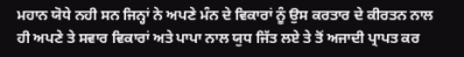ਮਹਾਨ ਯੋਧੇ ਨਹੀ ਸਨ ਜਿਨ੍ਹਾਂ ਨੇ ਅਪਣੇ ਮੰਨ ਦੇ ਵਿਕਾਰਾਂ ਨੂੰ ਉਸ ਕਰਤਾਰ ਦੇ ਕੀਰਤਨ ਨਾਲ ਹੀ ਅਪਣੇ ਤੇ ਸਵਾਰ ਵਿਕਾਰਾਂ ਅਤੇ ਪਾਪਾ ਨਾਲ ਯੁਧ ਜਿੱਤ ਲਏ ਤੇ ਤੋਂ ਅਜਾਦੀ ਪ੍ਰਾਪਤ ਕਰ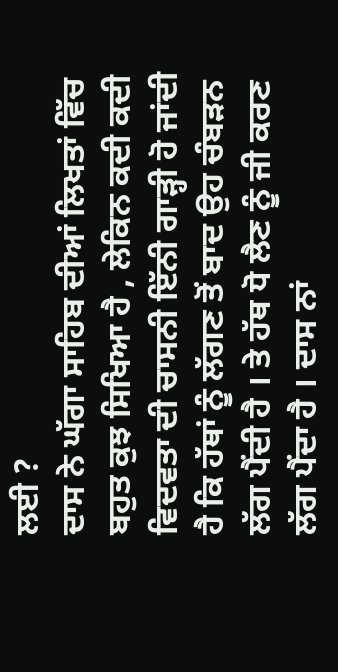ਲਈ ?
ਦਾਸ ਨੇ ਘੱਗਾ ਸਾਹਿਬ ਦੀਆਂ ਲਿਖਤਾਂ ਵਿੱਚ ਬਹੁਤ ਕੁਝ ਸਿਖਿਆ ਹੈ , ਲੇਕਿਨ ਕਦੀ ਕਦੀ ਵਿਦਵਤਾ ਦੀ ਚਾਸਨੀ ਇੱਨੀ ਗਾੜ੍ਹੀ ਹੋ ਜਾਂਦੀ ਹੈ ਕਿ ਹੱਥਾਂ ਨੂੰ ਲੱਗਣ ਤੋਂ ਬਾਦ ਉਹ ਚੰਬੜਨ ਲੱਗ ਪੈਂਦੀ ਹੈ । ਤੇ ਹੱਥ ਧੋ ਲੈਣ ਨੂੰ ਜੀ ਕਰਣ ਲੱਗ ਪੈਂਦਾ ਹੈ । ਦਾਸ ਨਾਂ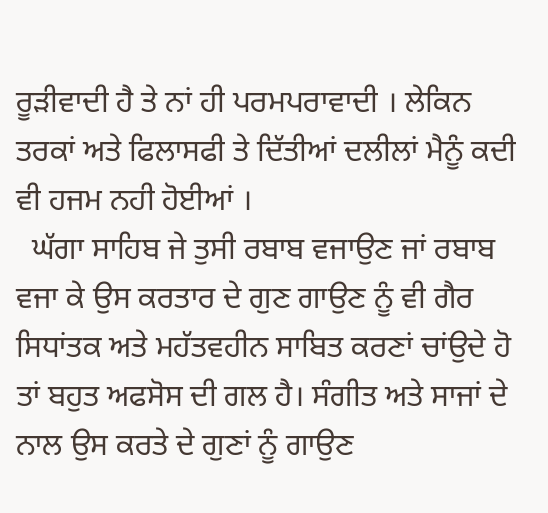ਰੂੜੀਵਾਦੀ ਹੈ ਤੇ ਨਾਂ ਹੀ ਪਰਮਪਰਾਵਾਦੀ । ਲੇਕਿਨ ਤਰਕਾਂ ਅਤੇ ਫਿਲਾਸਫੀ ਤੇ ਦਿੱਤੀਆਂ ਦਲੀਲਾਂ ਮੈਨੂੰ ਕਦੀ ਵੀ ਹਜਮ ਨਹੀ ਹੋਈਆਂ ।
  ਘੱਗਾ ਸਾਹਿਬ ਜੇ ਤੁਸੀ ਰਬਾਬ ਵਜਾਉਣ ਜਾਂ ਰਬਾਬ ਵਜਾ ਕੇ ਉਸ ਕਰਤਾਰ ਦੇ ਗੁਣ ਗਾਉਣ ਨੂੰ ਵੀ ਗੈਰ ਸਿਧਾਂਤਕ ਅਤੇ ਮਹੱਤਵਹੀਨ ਸਾਬਿਤ ਕਰਣਾਂ ਚਾਂਉਦੇ ਹੋ ਤਾਂ ਬਹੁਤ ਅਫਸੋਸ ਦੀ ਗਲ ਹੈ। ਸੰਗੀਤ ਅਤੇ ਸਾਜਾਂ ਦੇ ਨਾਲ ਉਸ ਕਰਤੇ ਦੇ ਗੁਣਾਂ ਨੂੰ ਗਾਉਣ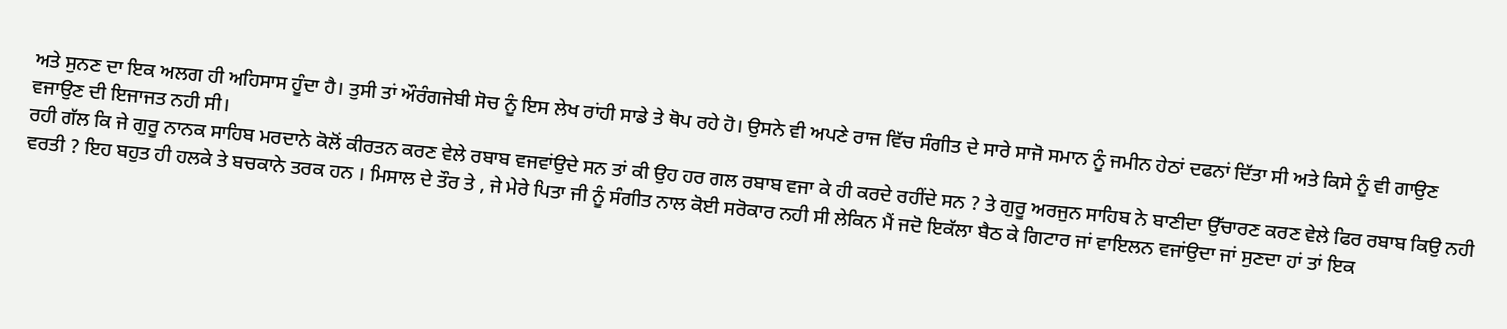ਅਤੇ ਸੁਨਣ ਦਾ ਇਕ ਅਲਗ ਹੀ ਅਹਿਸਾਸ ਹੂੰਦਾ ਹੈ। ਤੁਸੀ ਤਾਂ ਔਰੰਗਜੇਬੀ ਸੋਚ ਨੂੰ ਇਸ ਲੇਖ ਰਾਂਹੀ ਸਾਡੇ ਤੇ ਥੋਪ ਰਹੇ ਹੋ। ਉਸਨੇ ਵੀ ਅਪਣੇ ਰਾਜ ਵਿੱਚ ਸੰਗੀਤ ਦੇ ਸਾਰੇ ਸਾਜੋ ਸਮਾਨ ਨੂੰ ਜਮੀਨ ਹੇਠਾਂ ਦਫਨਾਂ ਦਿੱਤਾ ਸੀ ਅਤੇ ਕਿਸੇ ਨੂੰ ਵੀ ਗਾਉਣ ਵਜਾਉਣ ਦੀ ਇਜਾਜਤ ਨਹੀ ਸੀ।
ਰਹੀ ਗੱਲ ਕਿ ਜੇ ਗੁਰੂ ਨਾਨਕ ਸਾਹਿਬ ਮਰਦਾਨੇ ਕੋਲੋਂ ਕੀਰਤਨ ਕਰਣ ਵੇਲੇ ਰਬਾਬ ਵਜਵਾਂਉਦੇ ਸਨ ਤਾਂ ਕੀ ਉਹ ਹਰ ਗਲ ਰਬਾਬ ਵਜਾ ਕੇ ਹੀ ਕਰਦੇ ਰਹੀਂਦੇ ਸਨ ? ਤੇ ਗੁਰੂ ਅਰਜੁਨ ਸਾਹਿਬ ਨੇ ਬਾਣੀਦਾ ਉੱਚਾਰਣ ਕਰਣ ਵੇਲੇ ਫਿਰ ਰਬਾਬ ਕਿਉ ਨਹੀ ਵਰਤੀ ? ਇਹ ਬਹੁਤ ਹੀ ਹਲਕੇ ਤੇ ਬਚਕਾਨੇ ਤਰਕ ਹਨ । ਮਿਸਾਲ ਦੇ ਤੌਰ ਤੇ , ਜੇ ਮੇਰੇ ਪਿਤਾ ਜੀ ਨੂੰ ਸੰਗੀਤ ਨਾਲ ਕੋਈ ਸਰੋਕਾਰ ਨਹੀ ਸੀ ਲੇਕਿਨ ਮੈਂ ਜਦੋ ਇਕੱਲਾ ਬੈਠ ਕੇ ਗਿਟਾਰ ਜਾਂ ਵਾਇਲਨ ਵਜਾਂਉਦਾ ਜਾਂ ਸੁਣਦਾ ਹਾਂ ਤਾਂ ਇਕ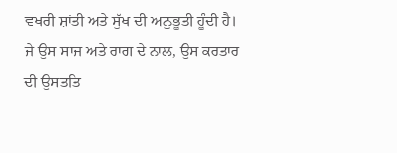ਵਖਰੀ ਸ਼ਾਂਤੀ ਅਤੇ ਸੁੱਖ ਦੀ ਅਨੁਭੂਤੀ ਹੂੰਦੀ ਹੈ। ਜੇ ਉਸ ਸਾਜ ਅਤੇ ਰਾਗ ਦੇ ਨਾਲ, ਉਸ ਕਰਤਾਰ ਦੀ ਉਸਤਤਿ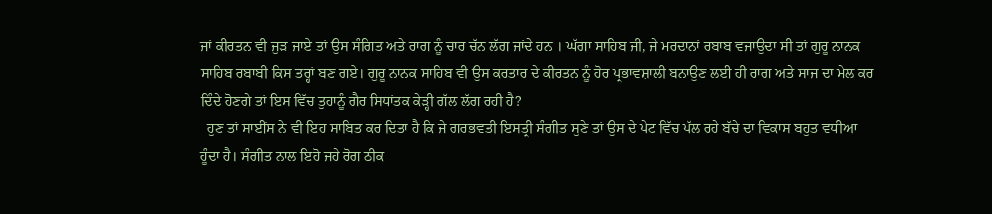ਜਾਂ ਕੀਰਤਨ ਵੀ ਜੁੜ ਜਾਏ ਤਾਂ ਉਸ ਸੰਗਿਤ ਅਤੇ ਰਾਗ ਨੂੰ ਚਾਰ ਚੱਨ ਲੱਗ ਜਾਂਦੇ ਹਨ । ਘੱਗਾ ਸਾਹਿਬ ਜੀ, ਜੇ ਮਰਦਾਨਾਂ ਰਬਾਬ ਵਜਾਉਦਾ ਸੀ ਤਾਂ ਗੁਰੂ ਨਾਨਕ ਸਾਹਿਬ ਰਬਾਬੀ ਕਿਸ ਤਰ੍ਹਾਂ ਬਣ ਗਏ। ਗੁਰੂ ਨਾਨਕ ਸਾਹਿਬ ਵੀ ਉਸ ਕਰਤਾਰ ਦੇ ਕੀਰਤਨ ਨੂੰ ਹੋਰ ਪ੍ਰਭਾਵਸ਼ਾਲੀ ਬਨਾਉਣ ਲਈ ਹੀ ਰਾਗ ਅਤੇ ਸਾਜ ਦਾ ਮੇਲ ਕਰ ਦਿੰਦੇ ਹੋਣਗੇ ਤਾਂ ਇਸ ਵਿੱਚ ਤੁਹਾਨੂੰ ਗੈਰ ਸਿਧਾਂਤਕ ਕੇੜ੍ਹੀ ਗੱਲ ਲੱਗ ਰਹੀ ਹੈ?
  ਹੁਣ ਤਾਂ ਸਾਈਂਸ ਨੇ ਵੀ ਇਹ ਸਾਬਿਤ ਕਰ ਦਿਤਾ ਹੈ ਕਿ ਜੇ ਗਰਭਵਤੀ ਇਸਤ੍ਰੀ ਸੰਗੀਤ ਸੁਣੇ ਤਾਂ ਉਸ ਦੇ ਪੇਟ ਵਿੱਚ ਪੱਲ ਰਹੇ ਬੱਚੇ ਦਾ ਵਿਕਾਸ ਬਹੁਤ ਵਧੀਆ ਹੂੰਦਾ ਹੈ। ਸੰਗੀਤ ਨਾਲ ਇਹੋ ਜਹੇ ਰੋਗ ਠੀਕ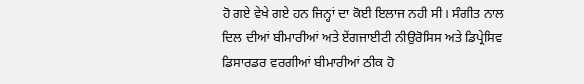ਹੋ ਗਏ ਵੇਖੇ ਗਏ ਹਨ ਜਿਨ੍ਹਾਂ ਦਾ ਕੋਈ ਇਲਾਜ ਨਹੀ ਸੀ। ਸੰਗੀਤ ਨਾਲ ਦਿਲ ਦੀਆਂ ਬੀਮਾਰੀਆਂ ਅਤੇ ਏਂਗਜਾਈਟੀ ਨੀਉਰੋਸਿਸ ਅਤੇ ਡਿਪ੍ਰੇਸਿਵ ਡਿਸਾਰਡਰ ਵਰਗੀਆਂ ਬੀਮਾਰੀਆਂ ਠੀਕ ਹੋ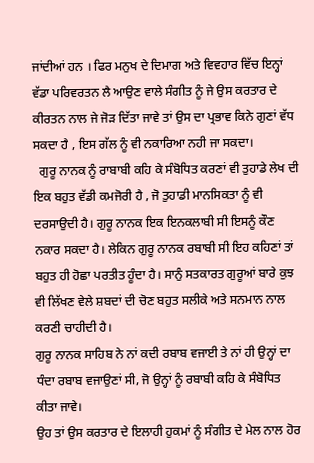ਜਾਂਦੀਆਂ ਹਨ । ਫਿਰ ਮਨੁਖ ਦੇ ਦਿਮਾਗ ਅਤੇ ਵਿਵਹਾਰ ਵਿੱਚ ਇਨ੍ਹਾਂ ਵੱਡਾ ਪਰਿਵਰਤਨ ਲੈ ਆਉਣ ਵਾਲੇ ਸੰਗੀਤ ਨੂੰ ਜੇ ਉਸ ਕਰਤਾਰ ਦੇ ਕੀਰਤਨ ਨਾਲ ਜੇ ਜੋੜ ਦਿੱਤਾ ਜਾਵੇ ਤਾਂ ਉਸ ਦਾ ਪ੍ਰਭਾਵ ਕਿਨੇ ਗੁਣਾਂ ਵੱਧ ਸਕਦਾ ਹੈ , ਇਸ ਗੱਲ ਨੂੰ ਵੀ ਨਕਾਰਿਆ ਨਹੀ ਜਾ ਸਕਦਾ।
  ਗੁਰੂ ਨਾਨਕ ਨੂੰ ਰਾਬਾਬੀ ਕਹਿ ਕੇ ਸੰਬੋਧਿਤ ਕਰਣਾਂ ਵੀ ਤੁਹਾਡੇ ਲੇਖ ਦੀ ਇਕ ਬਹੁਤ ਵੱਡੀ ਕਮਜੋਰੀ ਹੈ , ਜੋ ਤੁਹਾਡੀ ਮਾਨਸਿਕਤਾ ਨੂੰ ਵੀ ਦਰਸਾਉਦੀ ਹੈ। ਗੁਰੂ ਨਾਨਕ ਇਕ ਇਨਕਲਾਬੀ ਸੀ ਇਸਨੂੰ ਕੌਣ ਨਕਾਰ ਸਕਦਾ ਹੈ। ਲੇਕਿਨ ਗੁਰੂ ਨਾਨਕ ਰਬਾਬੀ ਸੀ ਇਹ ਕਹਿਣਾਂ ਤਾਂ ਬਹੁਤ ਹੀ ਹੋਛਾ ਪਰਤੀਤ ਹੂੰਦਾ ਹੈ। ਸਾਨੁੰ ਸਤਕਾਰਤ ਗੁਰੂਆਂ ਬਾਰੇ ਕੁਝ ਵੀ ਲਿੱਖਣ ਵੇਲੇ ਸ਼ਬਦਾਂ ਦੀ ਚੋਣ ਬਹੁਤ ਸਲੀਕੇ ਅਤੇ ਸਨਮਾਨ ਨਾਲ ਕਰਣੀ ਚਾਹੀਦੀ ਹੈ।
ਗੁਰੂ ਨਾਨਕ ਸਾਹਿਬ ਨੇ ਨਾਂ ਕਦੀ ਰਬਾਬ ਵਜਾਈ ਤੇ ਨਾਂ ਹੀ ਉਨ੍ਹਾਂ ਦਾ ਧੰਦਾ ਰਬਾਬ ਵਜਾਉਣਾਂ ਸੀ, ਜੋ ਉਨ੍ਹਾਂ ਨੂੰ ਰਬਾਬੀ ਕਹਿ ਕੇ ਸੰਬੋਧਿਤ ਕੀਤਾ ਜਾਵੇ।
ਉਹ ਤਾਂ ਉਸ ਕਰਤਾਰ ਦੇ ਇਲਾਹੀ ਹੁਕਮਾਂ ਨੂੰ ਸੰਗੀਤ ਦੇ ਮੇਲ ਨਾਲ ਹੋਰ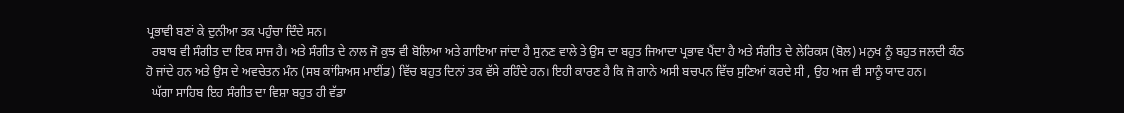ਪ੍ਰਭਾਵੀ ਬਣਾਂ ਕੇ ਦੁਨੀਆ ਤਕ ਪਹੁੰਚਾ ਦਿੰਦੇ ਸਨ।
  ਰਬਾਬ ਵੀ ਸੰਗੀਤ ਦਾ ਇਕ ਸਾਜ ਹੈ। ਅਤੇ ਸੰਗੀਤ ਦੇ ਨਾਲ ਜੋ ਕੁਝ ਵੀ ਬੋਲਿਆ ਅਤੇ ਗਾਇਆ ਜਾਂਦਾ ਹੈ ਸੁਨਣ ਵਾਲੇ ਤੇ ਉਸ ਦਾ ਬਹੁਤ ਜਿਆਦਾ ਪ੍ਰਭਾਵ ਪੈਂਦਾ ਹੈ ਅਤੇ ਸੰਗੀਤ ਦੇ ਲੇਰਿਕਸ (ਬੋਲ) ਮਨੁਖ ਨੂੰ ਬਹੁਤ ਜਲਦੀ ਕੰਠ ਹੋ ਜਾਂਦੇ ਹਨ ਅਤੇ ਉਸ ਦੇ ਅਵਚੇਤਨ ਮੰਨ (ਸਬ ਕਾਂਸ਼ਿਅਸ ਮਾਈਂਡ) ਵਿੱਚ ਬਹੁਤ ਦਿਨਾਂ ਤਕ ਵੱਸੇ ਰਹਿੰਦੇ ਹਨ। ਇਹੀ ਕਾਰਣ ਹੈ ਕਿ ਜੋ ਗਾਨੇ ਅਸੀ ਬਚਪਨ ਵਿੱਚ ਸੁਣਿਆਂ ਕਰਦੇ ਸੀ , ਉਹ ਅਜ ਵੀ ਸਾਨੂੰ ਯਾਦ ਹਨ।
  ਘੱਗਾ ਸਾਹਿਬ ਇਹ ਸੰਗੀਤ ਦਾ ਵਿਸ਼ਾ ਬਹੁਤ ਹੀ ਵੱਡਾ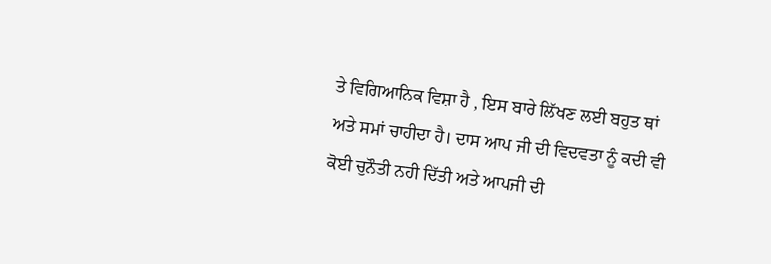ਤੇ ਵਿਗਿਆਨਿਕ ਵਿਸ਼ਾ ਹੈ , ਇਸ ਬਾਰੇ ਲਿੱਖਣ ਲਈ ਬਹੁਤ ਥਾਂ ਅਤੇ ਸਮਾਂ ਚਾਹੀਦਾ ਹੈ। ਦਾਸ ਆਪ ਜੀ ਦੀ ਵਿਦਵਤਾ ਨੂੰ ਕਦੀ ਵੀ ਕੋਈ ਚੁਨੌਤੀ ਨਹੀ ਦਿੱਤੀ ਅਤੇ ਆਪਜੀ ਦੀ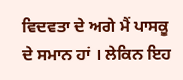ਵਿਦਵਤਾ ਦੇ ਅਗੇ ਮੈਂ ਪਾਸਕੂ ਦੇ ਸਮਾਨ ਹਾਂ । ਲੇਕਿਨ ਇਹ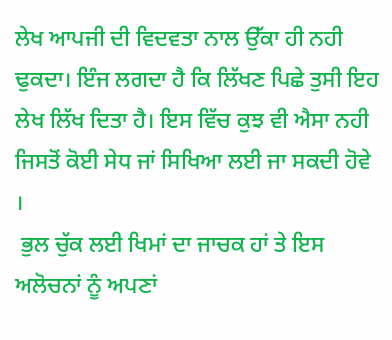ਲੇਖ ਆਪਜੀ ਦੀ ਵਿਦਵਤਾ ਨਾਲ ਉੱਕਾ ਹੀ ਨਹੀ ਢੁਕਦਾ। ਇੰਜ ਲਗਦਾ ਹੈ ਕਿ ਲਿੱਖਣ ਪਿਛੇ ਤੁਸੀ ਇਹ ਲੇਖ ਲਿੱਖ ਦਿਤਾ ਹੈ। ਇਸ ਵਿੱਚ ਕੁਝ ਵੀ ਐਸਾ ਨਹੀ ਜਿਸਤੋਂ ਕੋਈ ਸੇਧ ਜਾਂ ਸਿਖਿਆ ਲਈ ਜਾ ਸਕਦੀ ਹੋਵੇ ।
 ਭੁਲ ਚੁੱਕ ਲਈ ਖਿਮਾਂ ਦਾ ਜਾਚਕ ਹਾਂ ਤੇ ਇਸ ਅਲੋਚਨਾਂ ਨੂੰ ਅਪਣਾਂ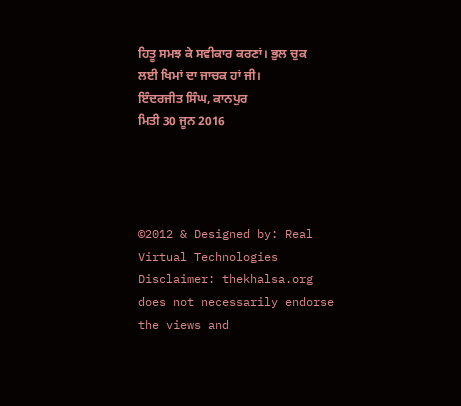ਹਿਤੂ ਸਮਝ ਕੇ ਸਵੀਕਾਰ ਕਰਣਾਂ। ਭੁਲ ਚੁਕ ਲਈ ਖਿਮਾਂ ਦਾ ਜਾਚਕ ਹਾਂ ਜੀ।
ਇੰਦਰਜੀਤ ਸਿੰਘ, ਕਾਨਪੁਰ
ਮਿਤੀ 30 ਜੂਨ 2016




©2012 & Designed by: Real Virtual Technologies
Disclaimer: thekhalsa.org does not necessarily endorse the views and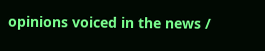opinions voiced in the news /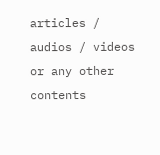articles / audios / videos or any other contents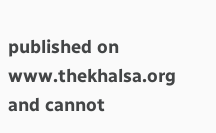published on www.thekhalsa.org and cannot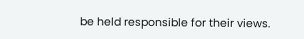be held responsible for their views.